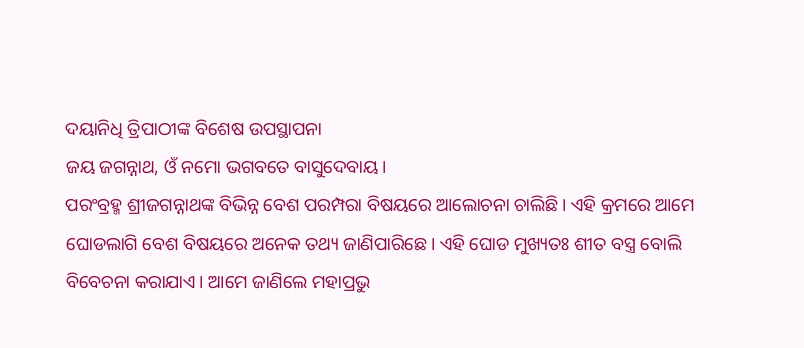ଦୟାନିଧି ତ୍ରିପାଠୀଙ୍କ ବିଶେଷ ଉପସ୍ଥାପନା
ଜୟ ଜଗନ୍ନାଥ, ଓଁ ନମୋ ଭଗବତେ ବାସୁଦେବାୟ।
ପରଂବ୍ରହ୍ମ ଶ୍ରୀଜଗନ୍ନାଥଙ୍କ ବିଭିନ୍ନ ବେଶ ପରମ୍ପରା ବିଷୟରେ ଆଲୋଚନା ଚାଲିଛି। ଏହି କ୍ରମରେ ଆମେ ଘୋଡଲାଗି ବେଶ ବିଷୟରେ ଅନେକ ତଥ୍ୟ ଜାଣିପାରିଛେ। ଏହି ଘୋଡ ମୁଖ୍ୟତଃ ଶୀତ ବସ୍ତ୍ର ବୋଲି ବିବେଚନା କରାଯାଏ। ଆମେ ଜାଣିଲେ ମହାପ୍ରଭୁ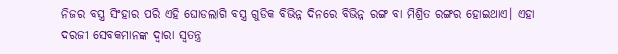ନିଜର ବସ୍ତ୍ର ସିଂହାର ପରି ଏହି ଘୋଡଲାଗି ବସ୍ତ୍ର ଗୁଡିକ ବିଭିନ୍ନ ଦିନରେ ବିଭିନ୍ନ ରଙ୍ଗ ବା ମିଶ୍ରିତ ରଙ୍ଗର ହୋଇଥାଏ। ଏହା ଦରଜୀ ସେବକମାନଙ୍କ ଦ୍ୱାରା ସ୍ୱତନ୍ତ୍ର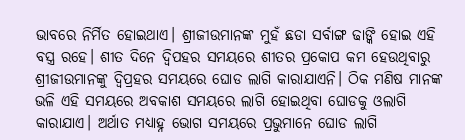ଭାବରେ ନିର୍ମିତ ହୋଇଥାଏ। ଶ୍ରୀଜୀଉମାନଙ୍କ ମୁହଁ ଛଡା ସର୍ବାଙ୍ଗ ଢାଙ୍କି ହୋଇ ଏହି ବସ୍ତ୍ର ରହେ। ଶୀତ ଦିନେ ଦ୍ବିପହର ସମୟରେ ଶୀତର ପ୍ରକୋପ କମ ହେଉଥିବାରୁ ଶ୍ରୀଜୀଉମାନଙ୍କୁ ଦ୍ବିପ୍ରହର ସମୟରେ ଘୋଡ ଲାଗି କାରାଯାଏନି। ଠିକ ମଣିଷ ମାନଙ୍କ ଭଳି ଏହି ସମୟରେ ଅବକାଶ ସମୟରେ ଲାଗି ହୋଇଥିବା ଘୋଡକୁ ଓଲାଗି କାରାଯାଏ। ଅର୍ଥାତ ମଧ୍ୟାହ୍ନ ଭୋଗ ସମୟରେ ପ୍ରଭୁମାନେ ଘୋଡ ଲାଗି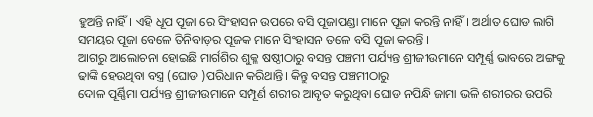ହୁଅନ୍ତି ନାହିଁ। ଏହି ଧୂପ ପୂଜା ରେ ସିଂହାସନ ଉପରେ ବସି ପୂଜାପଣ୍ଡା ମାନେ ପୂଜା କରନ୍ତି ନାହିଁ। ଅର୍ଥାତ ଘୋଡ ଲାଗି ସମୟର ପୂଜା ବେଳେ ତିନିବାଡ଼ର ପୂଜକ ମାନେ ସିଂହାସନ ତଳେ ବସି ପୂଜା କରନ୍ତି ।
ଆଗରୁ ଆଲୋଚନା ହୋଇଛି ମାର୍ଗଶିର ଶୁକ୍ଳ ଷଷ୍ଠୀଠାରୁ ବସନ୍ତ ପଞ୍ଚମୀ ପର୍ଯ୍ୟନ୍ତ ଶ୍ରୀଜୀଉମାନେ ସମ୍ପୂର୍ଣ୍ଣ ଭାବରେ ଅଙ୍ଗକୁ ଢାଙ୍କି ହେଉଥିବା ବସ୍ତ୍ର (ଘୋଡ )ପରିଧାନ କରିଥାନ୍ତି। କିନ୍ତୁ ବସନ୍ତ ପଞ୍ଚମୀଠାରୁ
ଦୋଳ ପୂର୍ଣ୍ଣିମା ପର୍ଯ୍ୟନ୍ତ ଶ୍ରୀଜୀଉମାନେ ସମ୍ପୂର୍ଣ ଶରୀର ଆବୃତ କରୁଥିବା ଘୋଡ ନପିନ୍ଧି ଜାମା ଭଳି ଶରୀରର ଉପରି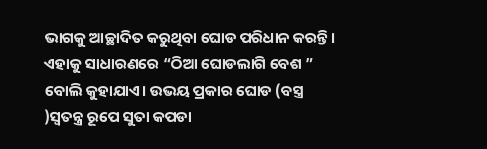ଭାଗକୁ ଆଚ୍ଛାଦିତ କରୁଥିବା ଘୋଡ ପରିଧାନ କରନ୍ତି। ଏହାକୁ ସାଧାରଣରେ “ଠିଆ ଘୋଡଲାଗି ବେଶ ” ବୋଲି କୁହାଯାଏ। ଉଭୟ ପ୍ରକାର ଘୋଡ (ବସ୍ତ୍ର )ସ୍ୱତନ୍ତ୍ର ରୂପେ ସୁତା କପଡା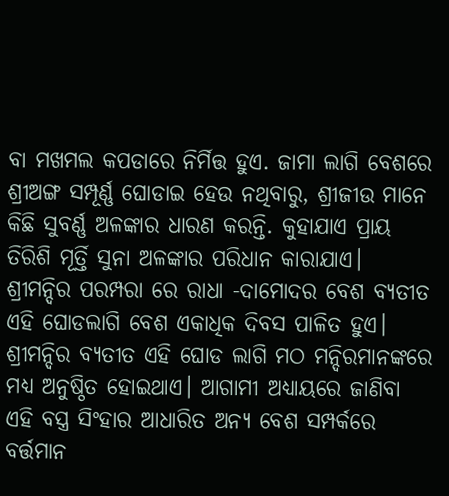ବା ମଖମଲ କପଡାରେ ନିର୍ମିତ୍ତ ହୁଏ. ଜାମା ଲାଗି ବେଶରେ ଶ୍ରୀଅଙ୍ଗ ସମ୍ପୂର୍ଣ୍ଣ ଘୋଡାଇ ହେଉ ନଥିବାରୁ, ଶ୍ରୀଜୀଉ ମାନେ କିଛି ସୁବର୍ଣ୍ଣ ଅଳଙ୍କାର ଧାରଣ କରନ୍ତି. କୁହାଯାଏ ପ୍ରାୟ ତିରିଶି ମୂର୍ତ୍ତି ସୁନା ଅଳଙ୍କାର ପରିଧାନ କାରାଯାଏ। ଶ୍ରୀମନ୍ଦିର ପରମ୍ପରା ରେ ରାଧା -ଦାମୋଦର ବେଶ ବ୍ୟତୀତ ଏହି ଘୋଡଲାଗି ବେଶ ଏକାଧିକ ଦିବସ ପାଳିତ ହୁଏ। ଶ୍ରୀମନ୍ଦିର ବ୍ୟତୀତ ଏହି ଘୋଡ ଲାଗି ମଠ ମନ୍ଦିରମାନଙ୍କରେ ମଧ୍ୟ ଅନୁଷ୍ଠିତ ହୋଇଥାଏ। ଆଗାମୀ ଅଧ୍ୟାୟରେ ଜାଣିବା ଏହି ବସ୍ତ୍ର ସିଂହାର ଆଧାରିତ ଅନ୍ୟ ବେଶ ସମ୍ପର୍କରେ ବର୍ତ୍ତମାନ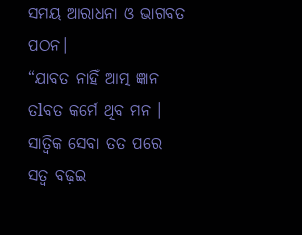ସମୟ ଆରାଧନା ଓ ଭାଗବତ ପଠନ।
“ଯାବତ ନାହିଁ ଆତ୍ମ ଜ୍ଞାନ
ତlବତ କର୍ମେ ଥିବ ମନ ।
ସାତ୍ଵିକ ସେବା ତତ ପରେ
ସତ୍ୱ ବଢ଼ଇ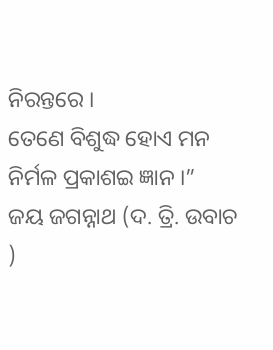ନିରନ୍ତରେ ।
ତେଣେ ବିଶୁଦ୍ଧ ହୋଏ ମନ
ନିର୍ମଳ ପ୍ରକାଶଇ ଜ୍ଞାନ ।”
ଜୟ ଜଗନ୍ନାଥ (ଦ. ତ୍ରି. ଉବାଚ )